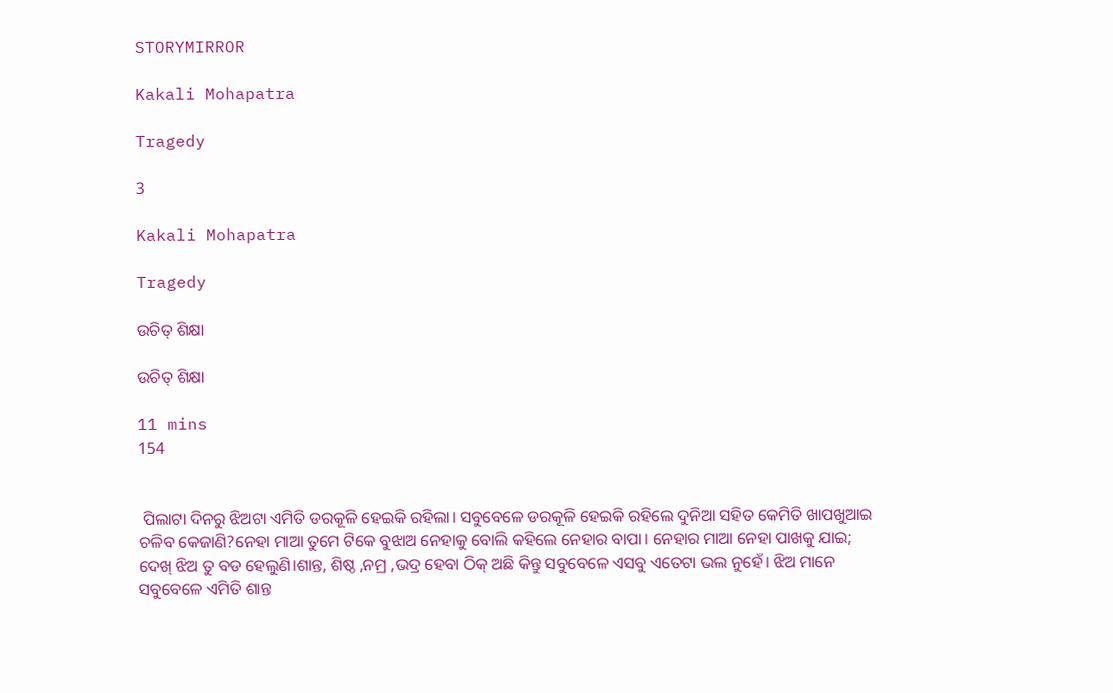STORYMIRROR

Kakali Mohapatra

Tragedy

3

Kakali Mohapatra

Tragedy

ଉଚିତ୍ ଶିକ୍ଷା

ଉଚିତ୍ ଶିକ୍ଷା

11 mins
154


 ପିଲାଟା ଦିନରୁ ଝିଅଟା ଏମିତି ଡରକୂଳି ହେଇକି ରହିଲା। ସବୁବେଳେ ଡରକୂଳି ହେଇକି ରହିଲେ ଦୁନିଆ ସହିତ କେମିତି ଖାପଖୁଆଇ ଚଳିବ କେଜାଣି?ନେହା ମାଆ ତୁମେ ଟିକେ ବୁଝାଅ ନେହାକୁ ବୋଲି କହିଲେ ନେହାର ବାପା। ନେହାର ମାଆ ନେହା ପାଖକୁ ଯାଇ; ଦେଖ୍ ଝିଅ ତୁ ବଡ ହେଲୁଣି।ଶାନ୍ତ, ଶିଷ୍ଠ ,ନମ୍ର ,ଭଦ୍ର ହେବା ଠିକ୍ ଅଛି କିନ୍ତୁ ସବୁବେଳେ ଏସବୁ ଏତେଟା ଭଲ ନୁହେଁ। ଝିଅ ମାନେ ସବୁବେଳେ ଏମିତି ଶାନ୍ତ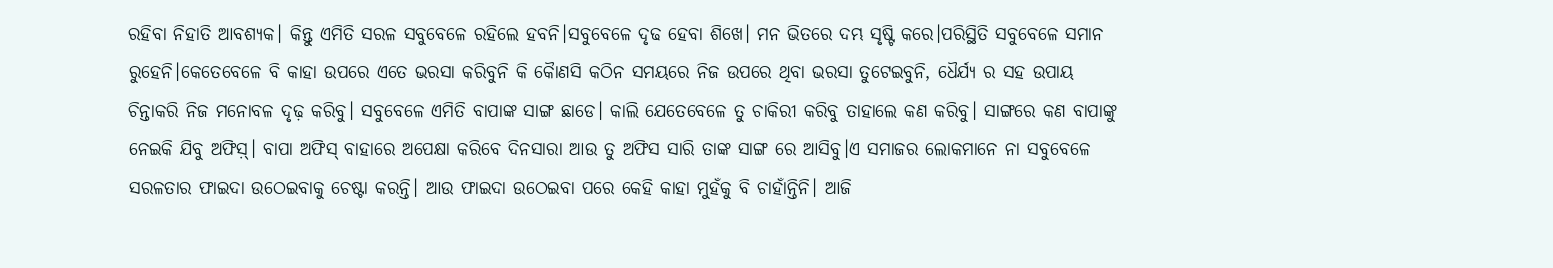ରହିବା ନିହାତି ଆବଶ୍ୟକ। କିନ୍ତୁ ଏମିତି ସରଳ ସବୁବେଳେ ରହିଲେ ହବନି।ସବୁବେଳେ ଦୃଢ ହେବା ଶିଖେ। ମନ ଭିତରେ ଦମ୍ଭ ସୃଷ୍ଟି କରେ।ପରିସ୍ଥିତି ସବୁବେଳେ ସମାନ ରୁହେନି।କେତେବେଳେ ବି କାହା ଉପରେ ଏତେ ଭରସା କରିବୁନି କି କୈାଣସି କଠିନ ସମୟରେ ନିଜ ଉପରେ ଥିବା ଭରସା ତୁଟେଇବୁନି, ଧୈର୍ଯ୍ୟ ର ସହ ଉପାୟ ଚିନ୍ତାକରି ନିଜ ମନୋବଳ ଦୃଢ଼ କରିବୁ। ସବୁବେଳେ ଏମିତି ବାପାଙ୍କ ସାଙ୍ଗ ଛାଡେ। କାଲି ଯେତେବେଳେ ତୁ ଚାକିରୀ କରିବୁ ତାହାଲେ କଣ କରିବୁ। ସାଙ୍ଗରେ କଣ ବାପାଙ୍କୁ ନେଇକି ଯିବୁ ଅଫିସ଼୍। ବାପା ଅଫିସ୍ ବାହାରେ ଅପେକ୍ଷା କରିବେ ଦିନସାରା ଆଉ ତୁ ଅଫିସ ସାରି ତାଙ୍କ ସାଙ୍ଗ ରେ ଆସିବୁ।ଏ ସମାଜର ଲୋକମାନେ ନା ସବୁବେଳେ ସରଳତାର ଫାଇଦା ଉଠେଇବାକୁ ଚେଷ୍ଟା କରନ୍ତି। ଆଉ ଫାଇଦା ଉଠେଇବା ପରେ କେହି କାହା ମୁହଁକୁ ବି ଚାହାଁନ୍ତିନି। ଆଜି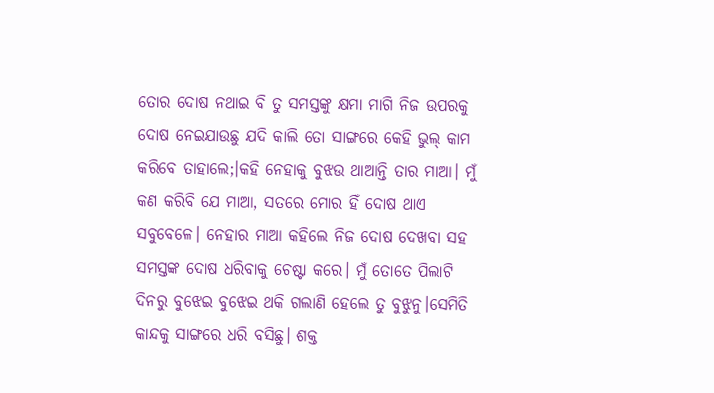ତୋର ଦୋଷ ନଥାଇ ବି ତୁ ସମସ୍ତଙ୍କୁ କ୍ଷମା ମାଗି ନିଜ ଉପରକୁ ଦୋଷ ନେଇଯାଉଛୁ ଯଦି କାଲି ତୋ ସାଙ୍ଗରେ କେହି ଭୁଲ୍ କାମ କରିବେ ତାହାଲେ;।କହି ନେହାକୁ ବୁଝଉ ଥାଆନ୍ତି ତାର ମାଆ। ମୁଁ କଣ କରିବି ଯେ ମାଆ, ସତରେ ମୋର ହିଁ ଦୋଷ ଥାଏ ସବୁବେଳେ। ନେହାର ମାଆ କହିଲେ ନିଜ ଦୋଷ ଦେଖବା ସହ ସମସ୍ତଙ୍କ ଦୋଷ ଧରିବାକୁ ଚେଷ୍ଟା କରେ। ମୁଁ ତୋତେ ପିଲାଟି ଦିନରୁ ବୁଝେଇ ବୁଝେଇ ଥକି ଗଲାଣି ହେଲେ ତୁ ବୁଝୁନୁ।ସେମିତି କାନ୍ଦକୁ ସାଙ୍ଗରେ ଧରି ବସିଛୁ। ଶକ୍ତ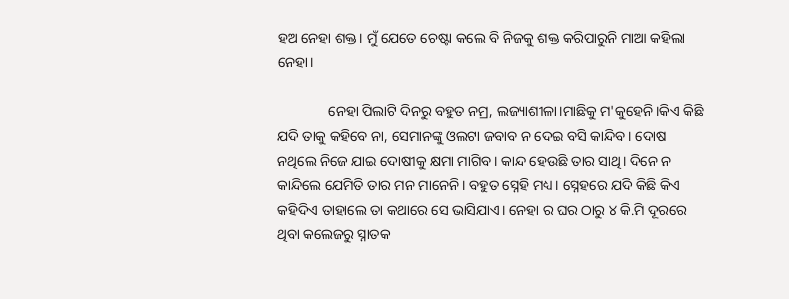ହଅ ନେହା ଶକ୍ତ। ମୁଁ ଯେତେ ଚେଷ୍ଟା କଲେ ବି ନିଜକୁ ଶକ୍ତ କରିପାରୁନି ମାଆ କହିଲା ନେହା।

              ନେହା ପିଲାଟି ଦିନରୁ ବହୁତ ନମ୍ର, ଲଜ୍ୟାଶୀଳା।ମାଛିକୁ ମ'କୁହେନି।କିଏ କିଛି ଯଦି ତାକୁ କହିବେ ନା, ସେମାନଙ୍କୁ ଓଲଟା ଜବାବ ନ ଦେଇ ବସି କାନ୍ଦିବ। ଦୋଷ ନଥିଲେ ନିଜେ ଯାଇ ଦୋଷୀକୁ କ୍ଷମା ମାଗିବ। କାନ୍ଦ ହେଉଛି ତାର ସାଥି। ଦିନେ ନ କାନ୍ଦିଲେ ଯେମିତି ତାର ମନ ମାନେନି। ବହୁତ ସ୍ନେହି ମଧ୍ୟ। ସ୍ନେହରେ ଯଦି କିଛି କିଏ କହିଦିଏ ତାହାଲେ ତା କଥାରେ ସେ ଭାସିଯାଏ। ନେହା ର ଘର ଠାରୁ ୪ କି.ମି ଦୂରରେ ଥିବା କଲେଜରୁ ସ୍ନାତକ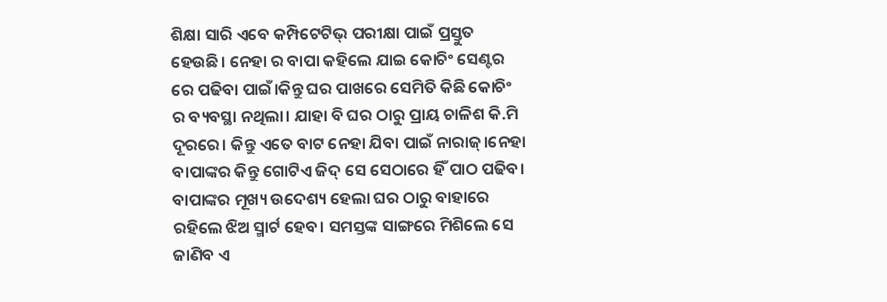ଶିକ୍ଷା ସାରି ଏବେ କମ୍ପିଟେଟିଭ୍ ପରୀକ୍ଷା ପାଇଁ ପ୍ରସ୍ତୁତ ହେଉଛି। ନେହା ର ବାପା କହିଲେ ଯାଇ କୋଚିଂ ସେଣ୍ଟର ରେ ପଢିବା ପାଇଁ।କିନ୍ତୁ ଘର ପାଖରେ ସେମିତି କିଛି କୋଚିଂ ର ବ୍ୟବସ୍ଥା ନଥିଲା। ଯାହା ବି ଘର ଠାରୁ ପ୍ରାୟ ଚାଳିଶ କି.ମି ଦୂରରେ। କିନ୍ତୁ ଏତେ ବାଟ ନେହା ଯିବା ପାଇଁ ନାରାଜ୍।ନେହା ବାପାଙ୍କର କିନ୍ତୁ ଗୋଟିଏ ଜିଦ୍ ସେ ସେଠାରେ ହିଁ ପାଠ ପଢିବ। ବାପାଙ୍କର ମୂଖ୍ୟ ଉଦେଶ୍ୟ ହେଲା ଘର ଠାରୁ ବାହାରେ ରହିଲେ ଝିଅ ସ୍ମାର୍ଟ ହେବ। ସମସ୍ତଙ୍କ ସାଙ୍ଗରେ ମିଶିଲେ ସେ ଜାଣିବ ଏ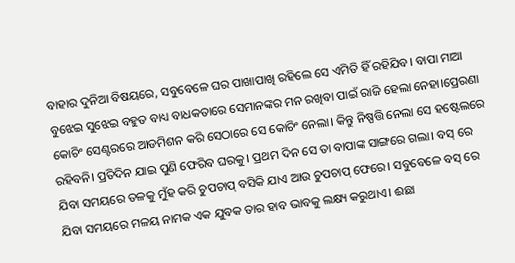ବାହାର ଦୁନିଆ ବିଷୟରେ, ସବୁବେଳେ ଘର ପାଖାପାଖି ରହିଲେ ସେ ଏମିତି ହିଁ ରହିଯିବ‌। ବାପା ମାଆ ବୁଝେଇ ସୁଝେଇ ବହୁତ ବାଧ୍ୟ ବାଧକତାରେ ସେମାନଙ୍କର ମନ ରଖିବା ପାଇଁ ରାଜି ହେଲା ନେହା।ପ୍ରେରଣା କୋଚିଂ ସେଣ୍ଟରରେ ଆଡମିଶନ କରି ସେଠାରେ ସେ କୋଚିଂ ନେଲା। କିନ୍ତୁ ନିଷ୍ପତ୍ତି ନେଲା ସେ ହଷ୍ଟେଲରେ ରହିବନି। ପ୍ରତିଦିନ ଯାଇ ପୁଣି ଫେରିବ ଘରକୁ। ପ୍ରଥମ ଦିନ ସେ ତା ବାପାଙ୍କ ସାଙ୍ଗରେ ଗଲା। ବସ୍ ରେ ଯିବା ସମୟରେ ତଳକୁ ମୁଁହ କରି ଚୁପଚାପ୍ ବସିକି ଯାଏ‌ ଆଉ ଚୁପଚାପ୍ ଫେରେ। ସବୁବେଳେ ବସ୍ ରେ ଯିବା ସମୟରେ ମଳୟ ନାମକ ଏକ ଯୁବକ ତାର ହାବ ଭାବକୁ ଲକ୍ଷ୍ୟ କରୁଥାଏ। ଈଛା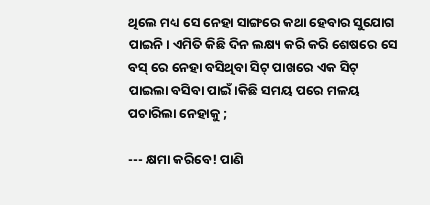ଥିଲେ ମଧ୍ୟ ସେ ନେହା ସାଙ୍ଗରେ କଥା ହେବାର ସୁଯୋଗ ପାଇନି। ଏମିତି କିଛି ଦିନ ଲକ୍ଷ୍ୟ କରି କରି ଶେଷରେ ସେ ବସ୍ ରେ ନେହା ବସିଥିବା ସିଟ୍ ପାଖରେ ଏକ ସିଟ୍ ପାଇଲା ବସିବା ପାଇଁ।କିଛି ସମୟ ପରେ ମଳୟ ପଚାରିଲା ନେହାକୁ ;

--- କ୍ଷମା କରିବେ! ପାଣି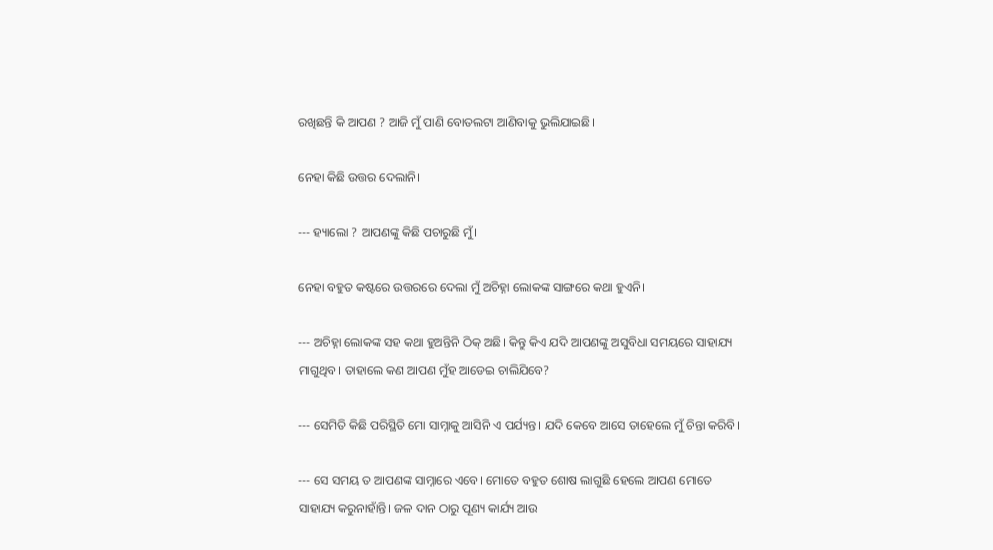ରଖିଛନ୍ତି କି ଆପଣ ? ଆଜି ମୁଁ ପାଣି ବୋତଲଟା ଆଣିବାକୁ ଭୁଲିଯାଇଛି।

ନେହା କିଛି ଉତ୍ତର ଦେଲାନି।

--- ହ୍ୟାଲୋ ? ଆପଣଙ୍କୁ କିଛି ପଚାରୁଛି ମୁଁ।

ନେହା ବହୁତ କଷ୍ଟରେ ଉତ୍ତରରେ ଦେଲା ମୁଁ ଅଚିହ୍ନା ଲୋକଙ୍କ ସାଙ୍ଗରେ କଥା ହୁଏନି।

--- ଅଚିହ୍ନା ଲୋକଙ୍କ ସହ କଥା ହୁଅନ୍ତିନି ଠିକ୍ ଅଛି। କିନ୍ତୁ କିଏ ଯଦି ଆପଣଙ୍କୁ ଅସୁବିଧା ସମୟରେ ସାହାଯ୍ୟ ମାଗୁଥିବ। ତାହାଲେ କଣ ଆପଣ ମୁଁହ ଆଡେଇ ଚାଲିଯିବେ?

--- ସେମିତି କିଛି ପରିସ୍ଥିତି ମୋ ସାମ୍ନାକୁ ଆସିନି ଏ ପର୍ଯ୍ୟନ୍ତ। ଯଦି କେବେ ଆସେ ତାହେଲେ ମୁଁ ଚିନ୍ତା କରିବି।

--- ସେ ସମୟ ତ ଆପଣଙ୍କ ସାମ୍ନାରେ ଏବେ। ମୋତେ ବହୁତ ଶୋଷ ଲାଗୁଛି ହେଲେ ଆପଣ ମୋତେ ସାହାଯ୍ୟ କରୁନାହାଁନ୍ତି। ଜଳ ଦାନ ଠାରୁ ପୂଣ୍ୟ କାର୍ଯ୍ୟ ଆଉ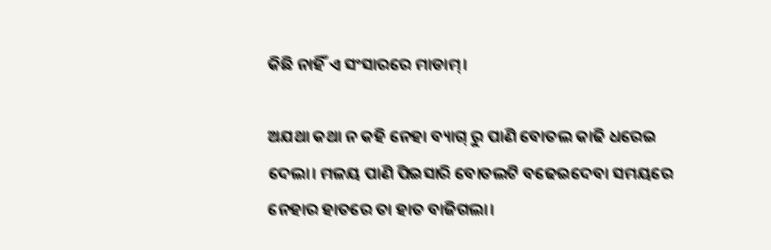କିଛି ନାହିଁ ଏ ସଂସାରରେ ମାଡାମ୍।

ଅଯଥା କଥା ନ କହି ନେହା ବ୍ୟାଗ୍ ରୁ ପାଣି ବୋତଲ କାଢି ଧରେଇ ଦେଲା। ମଳୟ ପାଣି ପିଇସାରି ବୋତଲଟି ବଢେଇଦେବା ସମୟରେ ନେହାର ହାତରେ ତା ହାତ ବାଜିଗଲା।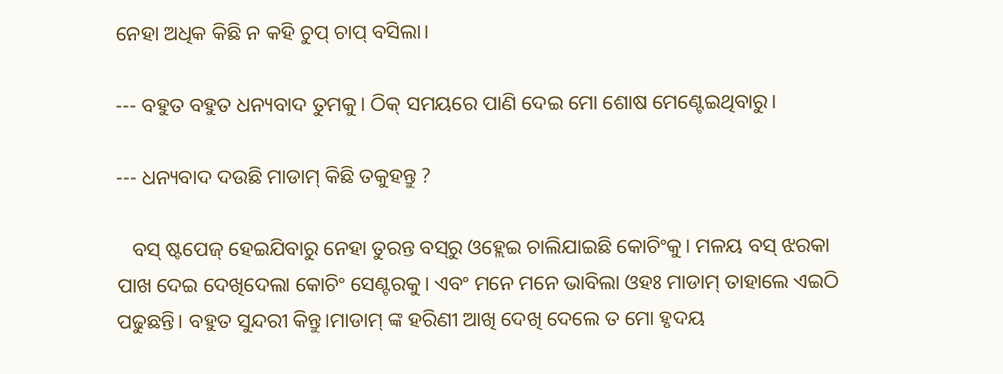ନେହା ଅଧିକ କିଛି ନ କହି ଚୁପ୍ ଚାପ୍ ବସିଲା।

--- ବହୁତ ବହୁତ ଧନ୍ୟବାଦ ତୁମକୁ। ଠିକ୍ ସମୟରେ ପାଣି ଦେଇ ମୋ ଶୋଷ ମେଣ୍ଟେଇଥିବାରୁ।

--- ଧନ୍ୟବାଦ ଦଉଛି ମାଡାମ୍ କିଛି ତକୁହନ୍ତୁ ?

   ବସ୍ ଷ୍ଟପେଜ୍ ହେଇଯିବାରୁ ନେହା ତୁରନ୍ତ ବସ୍‌ରୁ ଓହ୍ଲେଇ ଚାଲିଯାଇଛି କୋଚିଂକୁ। ମଳୟ ବସ୍ ଝରକା ପାଖ ଦେଇ ଦେଖିଦେଲା କୋଚିଂ ସେଣ୍ଟରକୁ। ଏବଂ ମନେ ମନେ ଭାବିଲା ଓହଃ ମାଡାମ୍ ତାହାଲେ ଏଇଠି ପଢୁଛନ୍ତି। ବହୁତ ସୁନ୍ଦରୀ କିନ୍ତୁ।ମାଡାମ୍ ଙ୍କ ହରିଣୀ ଆଖି ଦେଖି ଦେଲେ ତ ମୋ ହୃଦୟ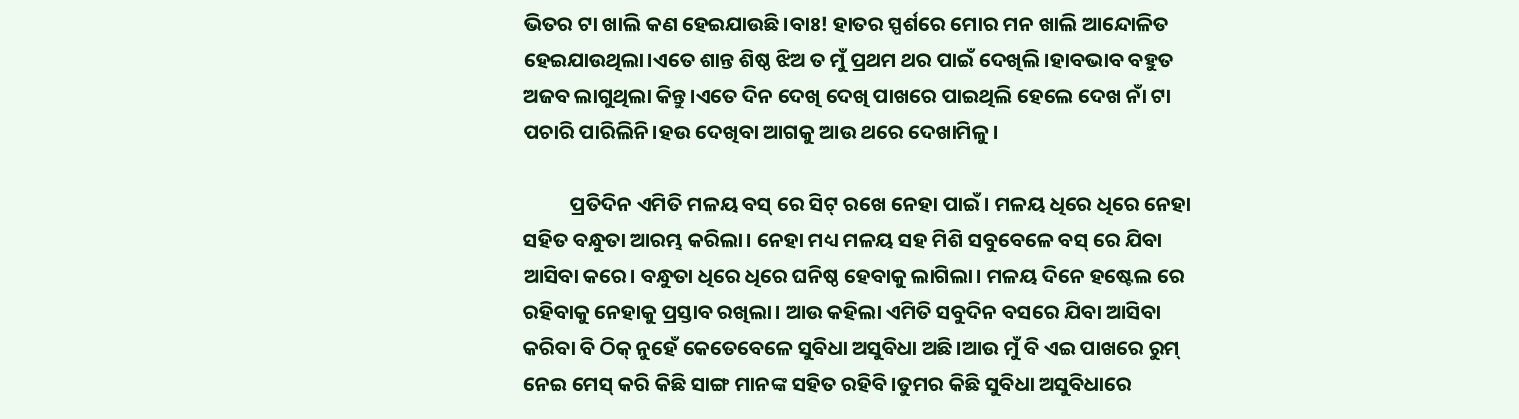ଭିତର ଟା ଖାଲି କଣ ହେଇଯାଉଛି।ବାଃ! ହାତର ସ୍ପର୍ଶରେ ମୋର ମନ ଖାଲି ଆନ୍ଦୋଳିତ ହେଇଯାଉଥିଲା।ଏତେ ଶାନ୍ତ ଶିଷ୍ଠ ଝିଅ ତ ମୁଁ ପ୍ରଥମ ଥର ପାଇଁ ଦେଖିଲି।ହାବଭାବ ବହୁତ ଅଜବ ଲାଗୁଥିଲା କିନ୍ତୁ।ଏତେ ଦିନ ଦେଖି ଦେଖି ପାଖରେ ପାଇଥିଲି ହେଲେ ଦେଖ ନାଁ ଟା ପଚାରି ପାରିଲିନି।ହଉ ଦେଖିବା ଆଗକୁ ଆଉ ଥରେ ଦେଖାମିଳୁ।

          ପ୍ରତିଦିନ ଏମିତି ମଳୟ ବସ୍ ରେ ସିଟ୍ ରଖେ ନେହା ପାଇଁ। ମଳୟ ଧିରେ ଧିରେ ନେହା ସହିତ ବନ୍ଧୁତା ଆରମ୍ଭ କରିଲା। ନେହା ମଧ୍ୟ ମଳୟ ସହ ମିଶି ସବୁବେଳେ ବସ୍ ରେ ଯିବା ଆସିବା କରେ। ବନ୍ଧୁତା ଧିରେ ଧିରେ ଘନିଷ୍ଠ ହେବାକୁ ଲାଗିଲା। ମଳୟ ଦିନେ ହଷ୍ଟେଲ ରେ ରହିବାକୁ ନେହାକୁ ପ୍ରସ୍ତାବ ରଖିଲା। ଆଉ କହିଲା ଏମିତି ସବୁଦିନ ବସରେ ଯିବା ଆସିବା କରିବା ବି ଠିକ୍ ନୁହେଁ କେତେବେଳେ ସୁବିଧା ଅସୁବିଧା ଅଛି।ଆଉ ମୁଁ ବି ଏଇ ପାଖରେ ରୁମ୍ ନେଇ ମେସ୍ କରି କିଛି ସାଙ୍ଗ ମାନଙ୍କ ସହିତ ରହିବି।ତୁମର କିଛି ସୁବିଧା ଅସୁବିଧାରେ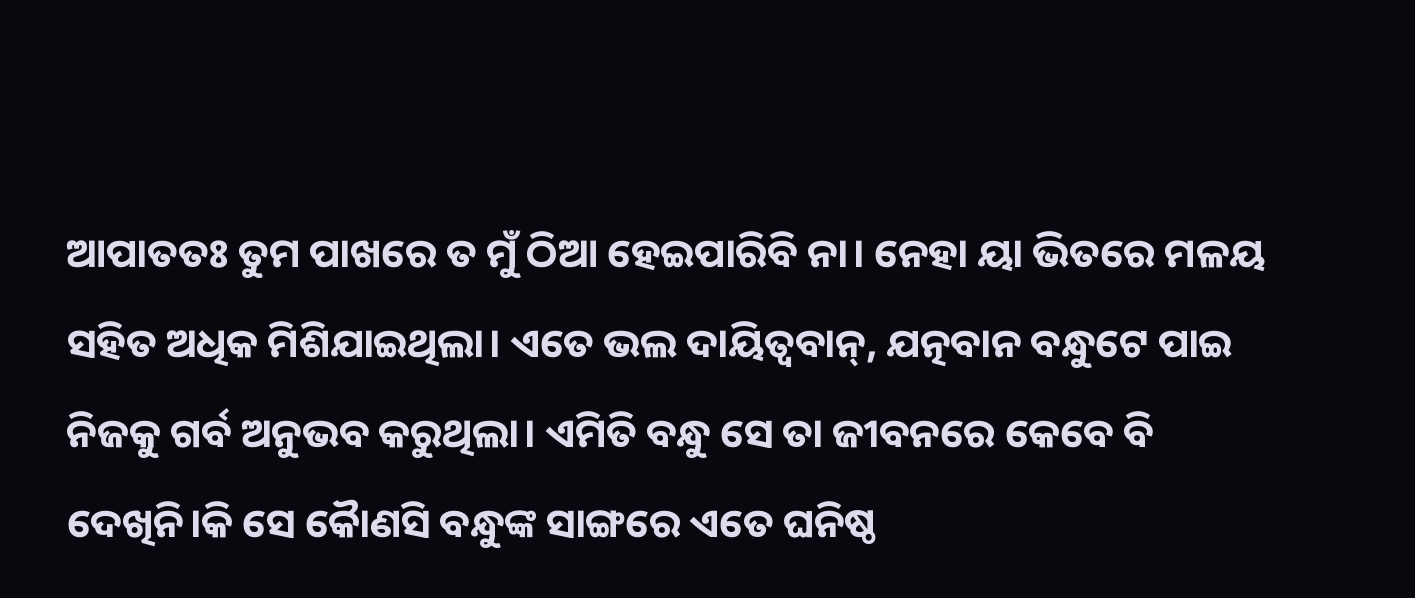ଆପାତତଃ ତୁମ ପାଖରେ ତ ମୁଁ ଠିଆ ହେଇପାରିବି ନା। ନେହା ୟା ଭିତରେ ମଳୟ ସହିତ ଅଧିକ ମିଶିଯାଇଥିଲା। ଏତେ ଭଲ ଦାୟିତ୍ଵବାନ୍, ଯତ୍ନବାନ ବନ୍ଧୁଟେ ପାଇ ନିଜକୁ ଗର୍ବ ଅନୁଭବ କରୁଥିଲା। ଏମିତି ବନ୍ଧୁ ସେ ତା ଜୀବନରେ କେବେ ବି ଦେଖିନି।କି ସେ କୈାଣସି ବନ୍ଧୁଙ୍କ ସାଙ୍ଗରେ ଏତେ ଘନିଷ୍ଠ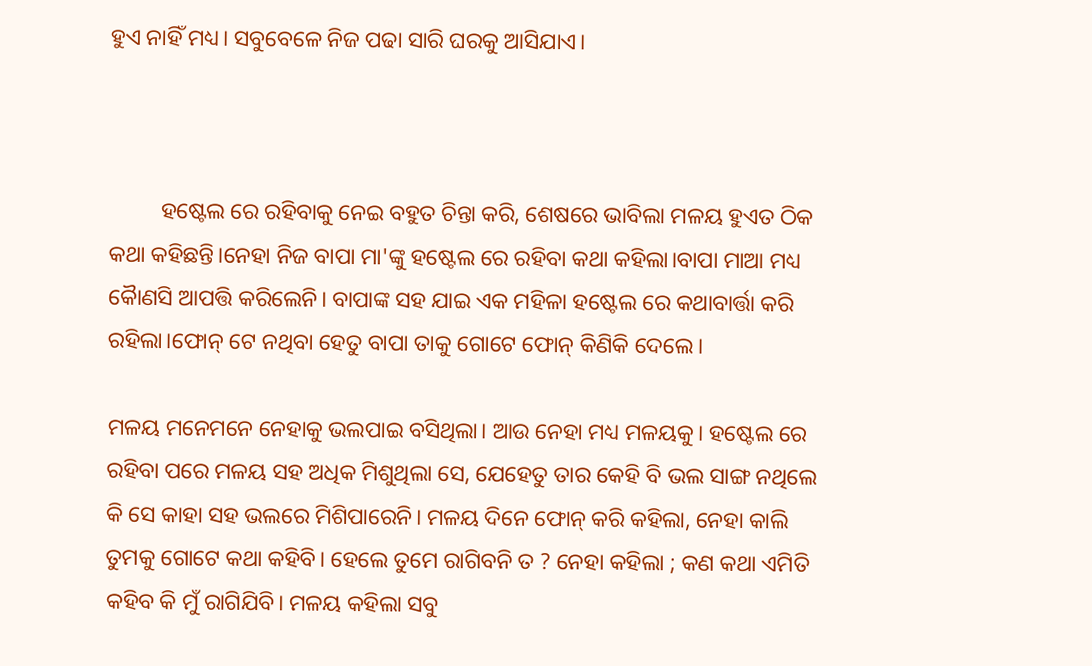ହୁଏ ନାହିଁ ମଧ୍ୟ। ସବୁବେଳେ ନିଜ ପଢା ସାରି ଘରକୁ ଆସିଯାଏ।



         ହଷ୍ଟେଲ ରେ ରହିବାକୁ ନେଇ ବହୁତ ଚିନ୍ତା କରି, ଶେଷରେ ଭାବିଲା ମଳୟ ହୁଏତ ଠିକ କଥା କହିଛନ୍ତି।ନେହା ନିଜ ବାପା ମା'ଙ୍କୁ ହଷ୍ଟେଲ ରେ ରହିବା କଥା କହିଲା।ବାପା ମାଆ ମଧ୍ୟ କୈାଣସି ଆପତ୍ତି କରିଲେନି। ବାପାଙ୍କ ସହ ଯାଇ ଏକ ମହିଳା ହଷ୍ଟେଲ ରେ କଥାବାର୍ତ୍ତା କରି ରହିଲା।ଫୋନ୍ ଟେ ନଥିବା ହେତୁ ବାପା ତାକୁ ଗୋଟେ ଫୋନ୍ କିଣିକି ଦେଲେ।

ମଳୟ ମନେମନେ ନେହାକୁ ଭଲପାଇ ବସିଥିଲା। ଆଉ ନେହା ମଧ୍ୟ ମଳୟକୁ। ହଷ୍ଟେଲ ରେ ରହିବା ପରେ ମଳୟ ସହ ଅଧିକ ମିଶୁଥିଲା ସେ, ଯେହେତୁ ତାର କେହି ବି ଭଲ ସାଙ୍ଗ ନଥିଲେ କି ସେ କାହା ସହ ଭଲରେ ମିଶିପାରେନି। ମଳୟ ଦିନେ ଫୋନ୍ କରି କହିଲା, ନେହା କାଲି ତୁମକୁ ଗୋଟେ କଥା କହିବି। ହେଲେ ତୁମେ ରାଗିବନି ତ ? ନେହା କହିଲା ; କଣ କଥା ଏମିତି କହିବ କି ମୁଁ ରାଗିଯିବି। ମଳୟ କହିଲା ସବୁ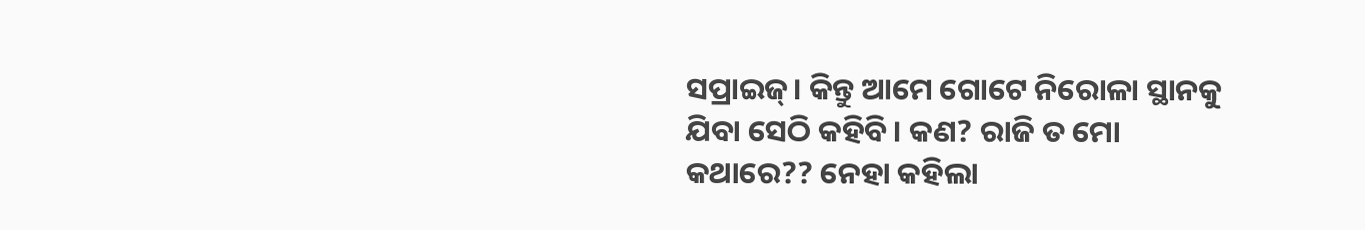ସପ୍ରାଇଜ୍। କିନ୍ତୁ ଆମେ ଗୋଟେ ନିରୋଳା ସ୍ଥାନକୁ ଯିବା ସେଠି କହିବି। କଣ? ରାଜି ତ ମୋ କଥାରେ?? ନେହା କହିଲା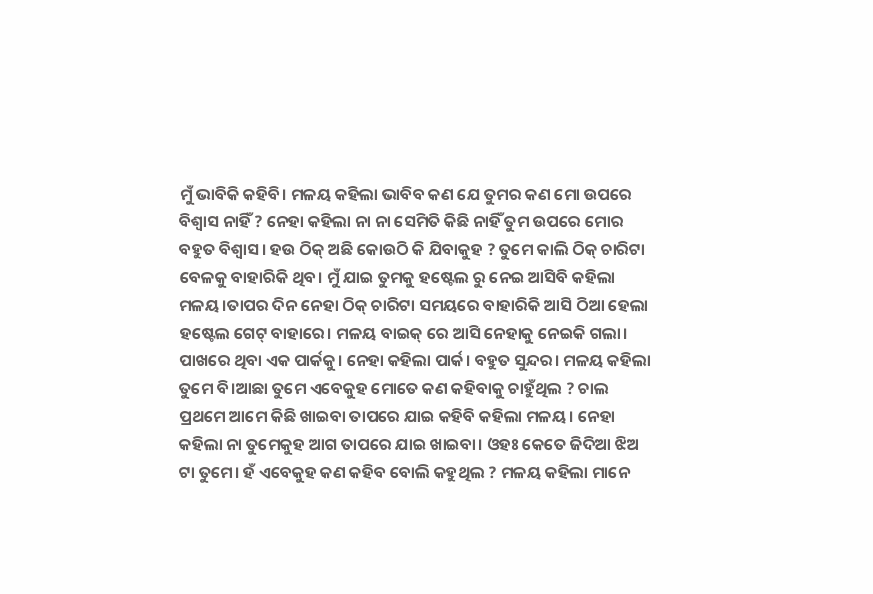ମୁଁ ଭାବିକି କହିବି। ମଳୟ କହିଲା ଭାବିବ କଣ ଯେ ତୁମର କଣ ମୋ ଉପରେ ବିଶ୍ୱାସ ନାହିଁ ? ନେହା କହିଲା ନା ନା ସେମିତି କିଛି ନାହିଁ ତୁମ ଉପରେ ମୋର ବହୁତ ବିଶ୍ଵାସ। ହଉ ଠିକ୍ ଅଛି କୋଉଠି କି ଯିବାକୁହ ? ତୁମେ କାଲି ଠିକ୍ ଚାରିଟା ବେଳକୁ ବାହାରିକି ଥିବ। ମୁଁ ଯାଇ ତୁମକୁ ହଷ୍ଟେଲ ରୁ ନେଇ ଆସିବି କହିଲା ମଳୟ।ତାପର ଦିନ ନେହା ଠିକ୍ ଚାରିଟା ସମୟରେ ବାହାରିକି ଆସି ଠିଆ ହେଲା ହଷ୍ଟେଲ ଗେଟ୍ ବାହାରେ। ମଳୟ ବାଇକ୍ ରେ ଆସି ନେହାକୁ ନେଇକି ଗଲା। ପାଖରେ ଥିବା ଏକ ପାର୍କକୁ। ନେହା କହିଲା ପାର୍କ। ବହୁତ ସୁନ୍ଦର‌। ମଳୟ କହିଲା ତୁମେ ବି।ଆଛା ତୁମେ ଏବେକୁହ ମୋତେ କଣ କହିବାକୁ ଚାହୁଁଥିଲ ? ଚାଲ ପ୍ରଥମେ ଆମେ କିଛି ଖାଇବା ତାପରେ ଯାଇ କହିବି କହିଲା ମଳୟ। ନେହା କହିଲା ନା ତୁମେକୁହ ଆଗ ତାପରେ ଯାଇ ଖାଇବା। ଓହଃ କେତେ ଜିଦିଆ ଝିଅ ଟା ତୁମେ। ହଁ ଏବେକୁହ କଣ କହିବ ବୋଲି କହୁଥିଲ ? ମଳୟ କହିଲା ମାନେ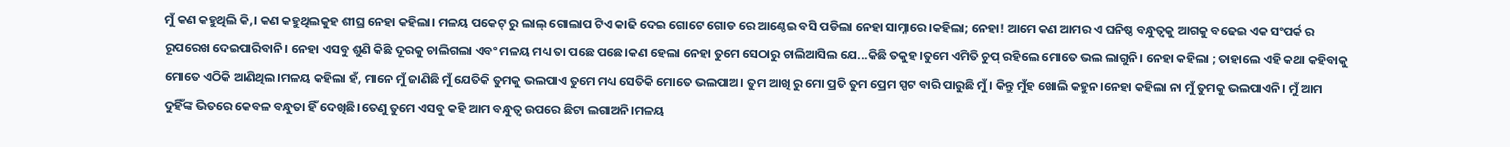ମୁଁ କଣ କହୁଥିଲି କି,। କଣ କହୁଥିଲକୁହ ଶୀଘ୍ର ନେହା କହିଲା। ମଳୟ ପକେଟ୍ ରୁ ଲାଲ୍ ଗୋଲାପ ଟିଏ କାଢି ଦେଇ ଗୋଟେ ଗୋଡ ରେ ଆଣ୍ଠେଇ ବସି ପଡିଲା ନେହା ସାମ୍ନାରେ।କହିଲା; ନେହା! ଆମେ କଣ ଆମର ଏ ଘନିଷ୍ଠ ବନ୍ଧୁତ୍ବକୁ ଆଗକୁ ବଢେଇ ଏକ ସଂପର୍କ ର ରୂପରେଖ ଦେଇପାରିବାନି। ନେହା ଏସବୁ ଶୁଣି କିଛି ଦୂରକୁ ଚାଲିଗଲା ଏବଂ ମଳୟ ମଧ୍ୟ ତା ପଛେ ପଛେ।କଣ ହେଲା ନେହା ତୁମେ ସେଠାରୁ ଚାଲିଆସିଲ ଯେ...କିଛି ତକୁହ।ତୁମେ ଏମିତି ଚୁପ୍ ରହିଲେ ମୋତେ ଭଲ ଲାଗୁନି। ନେହା କହିଲା ; ତାହାଲେ ଏହି କଥା କହିବାକୁ ମୋତେ ଏଠିକି ଆଣିଥିଲ।ମଳୟ କହିଲା ହଁ, ମାନେ ମୁଁ ଜାଣିଛି ମୁଁ ଯେତିକି ତୁମକୁ ଭଲପାଏ ତୁମେ ମଧ୍ୟ ସେତିକି ମୋତେ ଭଲପାଅ। ତୁମ ଆଖି ରୁ ମୋ ପ୍ରତି ତୁମ ପ୍ରେମ ସ୍ପଟ ବାରି ପାରୁଛି ମୁଁ। କିନ୍ତୁ ମୁଁହ ଖୋଲି କହୁନ।ନେହା କହିଲା ନା ମୁଁ ତୁମକୁ ଭଲପାଏନି। ମୁଁ ଆମ ଦୁହିଁଙ୍କ ଭିତରେ କେବଳ ବନ୍ଧୁତା ହିଁ ଦେଖିଛି।ତେଣୁ ତୁମେ ଏସବୁ କହି ଆମ ବନ୍ଧୁତ୍ବ ଉପରେ ଛିଟା ଲଗାଅନି।ମଳୟ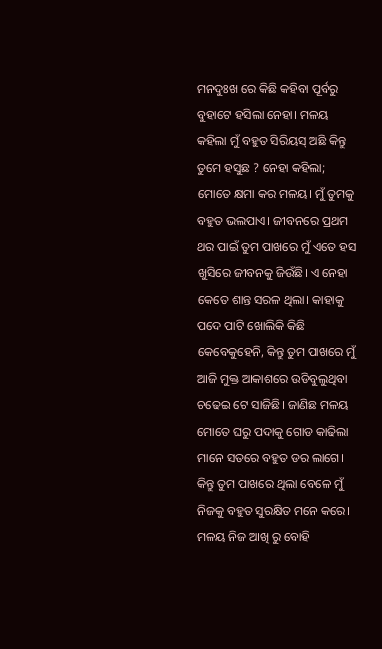ମନଦୁଃଖ ରେ କିଛି କହିବା ପୂର୍ବରୁ ବୁହାଟେ ହସିଲା ନେହା। ମଳୟ କହିଲା ମୁଁ ବହୁତ ସିରିୟସ୍ ଅଛି କିନ୍ତୁ ତୁମେ ହସୁଛ ? ନେହା କହିଲା; ମୋତେ କ୍ଷମା କର ମଳୟ। ମୁଁ ତୁମକୁ ବହୁତ ଭଲପାଏ। ଜୀବନରେ ପ୍ରଥମ ଥର ପାଇଁ ତୁମ ପାଖରେ ମୁଁ ଏତେ ହସ ଖୁସିରେ ଜୀବନକୁ ଜିଉଁଛି। ଏ ନେହା କେତେ ଶାନ୍ତ ସରଳ ଥିଲା। କାହାକୁ ପଦେ ପାଟି ଖୋଲିକି କିଛି କେବେକୁହେନି, କିନ୍ତୁ ତୁମ ପାଖରେ ମୁଁ ଆଜି ମୁକ୍ତ ଆକାଶରେ ଉଡିବୁଲୁଥିବା ଚଢେଇ ଟେ ସାଜିଛି। ଜାଣିଛ ମଳୟ ମୋତେ ଘରୁ ପଦାକୁ ଗୋଡ କାଢିଲା ମାନେ ସତରେ ବହୁତ ଡର ଲାଗେ। କିନ୍ତୁ ତୁମ ପାଖରେ ଥିଲା ବେଳେ ମୁଁ ନିଜକୁ ବହୁତ ସୁରକ୍ଷିତ ମନେ କରେ। ମଳୟ ନିଜ ଆଖି ରୁ ବୋହି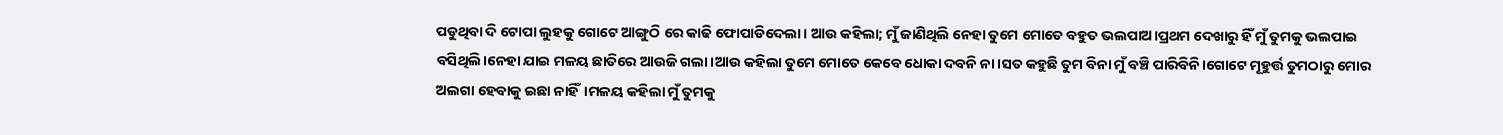ପଡୁଥିବା ଦି ଟୋପା ଲୁହକୁ ଗୋଟେ ଆଙ୍ଗୁଠି ରେ କାଢି ଫୋପାଡିଦେଲା। ଆଉ କହିଲା; ମୁଁ ଜାଣିଥିଲି ନେହା ତୁମେ ମୋତେ ବହୁତ ଭଲପାଅ।ପ୍ରଥମ ଦେଖାରୁ ହିଁ ମୁଁ ତୁମକୁ ଭଲପାଇ ବସିଥିଲି।ନେହା ଯାଇ ମଳୟ ଛାତିରେ ଆଉଜି ଗଲା।ଆଉ କହିଲା ତୁମେ ମୋତେ କେବେ ଧୋକା ଦବନି ନା।ସତ କହୁଛି ତୁମ ବିନା ମୁଁ ବଞ୍ଚି ପାରିବିନି।ଗୋଟେ ମୂହୁର୍ତ୍ତ ତୁମଠାରୁ ମୋର ଅଲଗା ହେବାକୁ ଇଛା ନାହିଁ।ମଳୟ କହିଲା ମୁଁ ତୁମକୁ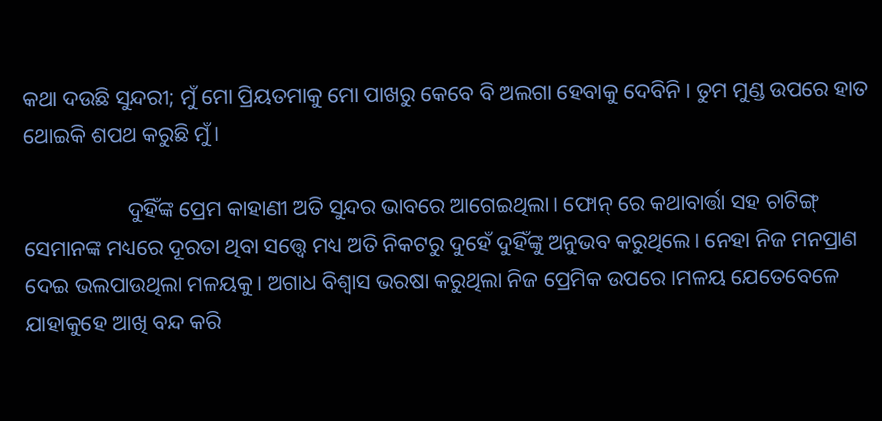କଥା ଦଉଛି ସୁନ୍ଦରୀ; ମୁଁ ମୋ ପ୍ରିୟତମାକୁ ମୋ ପାଖରୁ କେବେ ବି ଅଲଗା ହେବାକୁ ଦେବିନି। ତୁମ ମୁଣ୍ଡ ଉପରେ ହାତ ଥୋଇକି ଶପଥ କରୁଛି ମୁଁ।

                   ଦୁହିଁଙ୍କ ପ୍ରେମ କାହାଣୀ ଅତି ସୁନ୍ଦର ଭାବରେ ଆଗେଇଥିଲା। ଫୋନ୍ ରେ କଥାବାର୍ତ୍ତା ସହ ଚାଟିଙ୍ଗ୍ ସେମାନଙ୍କ ମଧ୍ୟରେ ଦୂରତା ଥିବା ସତ୍ତ୍ବେ ମଧ୍ୟ ଅତି ନିକଟରୁ ଦୁହେଁ ଦୁହିଁଙ୍କୁ ଅନୁଭବ କରୁଥିଲେ‌। ନେହା ନିଜ ମନପ୍ରାଣ ଦେଇ ଭଲପାଉଥିଲା ମଳୟକୁ। ଅଗାଧ ବିଶ୍ଵାସ ଭରଷା କରୁଥିଲା ନିଜ ପ୍ରେମିକ ଉପରେ।ମଳୟ ଯେତେବେଳେ ଯାହାକୁହେ ଆଖି ବନ୍ଦ କରି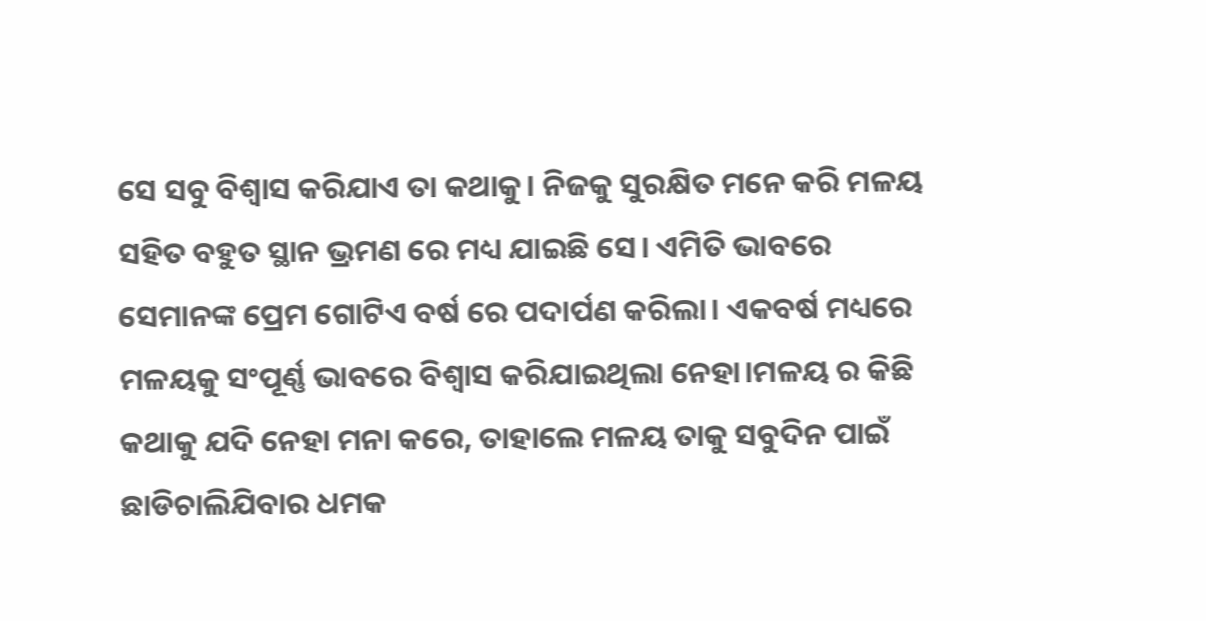ସେ ସବୁ ବିଶ୍ଵାସ କରିଯାଏ ତା କଥାକୁ। ନିଜକୁ ସୁରକ୍ଷିତ ମନେ କରି ମଳୟ ସହିତ ବହୁତ ସ୍ଥାନ ଭ୍ରମଣ ରେ ମଧ୍ୟ ଯାଇଛି ସେ। ଏମିତି ଭାବରେ ସେମାନଙ୍କ ପ୍ରେମ ଗୋଟିଏ ବର୍ଷ ରେ ପଦାର୍ପଣ କରିଲା। ଏକବର୍ଷ ମଧ୍ୟରେ ମଳୟକୁ ସଂପୂର୍ଣ୍ଣ ଭାବରେ ବିଶ୍ୱାସ କରିଯାଇଥିଲା ନେହା।ମଳୟ ର କିଛି କଥାକୁ ଯଦି ନେହା ମନା କରେ, ତାହାଲେ ମଳୟ ତାକୁ ସବୁଦିନ ପାଇଁ ଛାଡିଚାଲିଯିବାର ଧମକ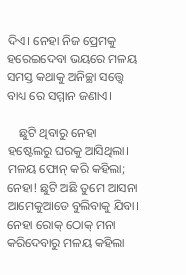ଦିଏ। ନେହା ନିଜ ପ୍ରେମକୁ ହରେଇଦେବା ଭୟରେ ମଳୟ ସମସ୍ତ କଥାକୁ ଅନିଚ୍ଛା ସତ୍ତ୍ବେ ବାଧ୍ୟ ରେ ସମ୍ମାନ ଜଣାଏ‌।

    ଛୁଟି ଥିବାରୁ ନେହା ହଷ୍ଟେଲରୁ ଘରକୁ ଆସିଥିଲା। ମଳୟ ଫୋନ୍ କରି କହିଲା; ନେହା! ଛୁଟି ଅଛି ତୁମେ ଆସନା ଆମେକୁଆଡେ ବୁଲିବାକୁ ଯିବା। ନେହା ରୋକ୍ ଠୋକ୍ ମନା କରିଦେବାରୁ ମଳୟ କହିଲା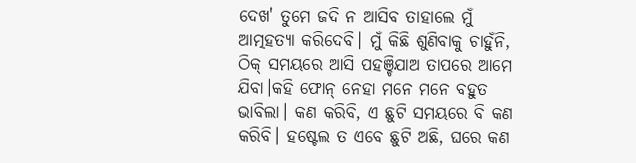ଦେଖ' ତୁମେ ଜଦି ନ ଆସିବ ତାହାଲେ ମୁଁ ଆତ୍ମହତ୍ୟା କରିଦେବି। ମୁଁ କିଛି ଶୁଣିବାକୁ ଚାହୁଁନି, ଠିକ୍ ସମୟରେ ଆସି ପହଞ୍ଚିଯାଅ ତାପରେ ଆମେ ଯିବା।କହି ଫୋନ୍ ନେହା ମନେ ମନେ ବହୁତ ଭାବିଲା। କଣ କରିବି, ଏ ଛୁଟି ସମୟରେ ବି କଣ କରିବି। ହଷ୍ଟେଲ ତ ଏବେ ଛୁଟି ଅଛି, ଘରେ କଣ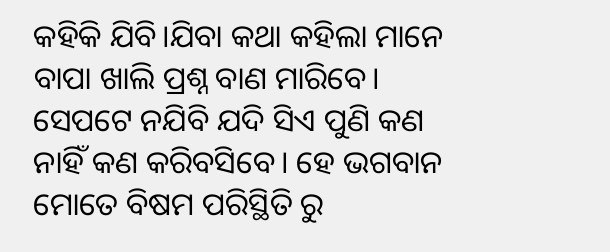କହିକି ଯିବି।ଯିବା କଥା କହିଲା ମାନେ ବାପା ଖାଲି ପ୍ରଶ୍ନ ବାଣ ମାରିବେ। ସେପଟେ ନଯିବି ଯଦି ସିଏ ପୁଣି କଣ ନାହିଁ କଣ କରିବସିବେ। ହେ ଭଗବାନ ମୋତେ ବିଷମ ପରିସ୍ଥିତି ରୁ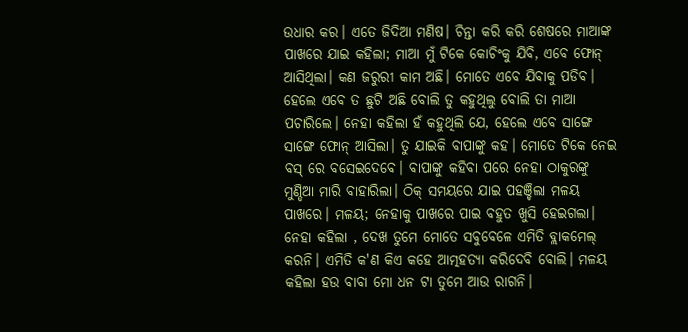ଉଧାର କର। ଏତେ ଜିଦିଆ ମଣିଷ। ଚିନ୍ତା କରି କରି ଶେଷରେ ମାଆଙ୍କ ପାଖରେ ଯାଇ କହିଲା; ମାଆ ମୁଁ ଟିକେ କୋଚିଂକୁ ଯିବି, ଏବେ ଫୋନ୍ ଆସିଥିଲା। କଣ ଜରୁରୀ କାମ ଅଛି। ମୋତେ ଏବେ ଯିବାକୁ ପଡିବ। ହେଲେ ଏବେ ତ ଛୁଟି ଅଛି ବୋଲି ତୁ କହୁଥିଲୁ‌ ବୋଲି ତା ମାଆ ପଚାରିଲେ। ନେହା କହିଲା ହଁ କହୁଥିଲି ଯେ, ହେଲେ ଏବେ ସାଙ୍ଗେ ସାଙ୍ଗେ ଫୋନ୍ ଆସିଲା। ତୁ ଯାଇକି ବାପାଙ୍କୁ କହ। ମୋତେ ଟିକେ ନେଇ ବସ୍ ରେ ବସେଇଦେବେ। ବାପାଙ୍କୁ କହିବା ପରେ ନେହା ଠାକୁରଙ୍କୁ ମୁଣ୍ଡିଆ ମାରି ବାହାରିଲା। ଠିକ୍ ସମୟରେ ଯାଇ ପହଞ୍ଚିଲା ମଳୟ ପାଖରେ। ମଳୟ; ନେହାକୁ ପାଖରେ ପାଇ ବହୁତ ଖୁସି ହେଇଗଲା। ନେହା କହିଲା , ଦେଖ ତୁମେ ମୋତେ ସବୁବେଳେ ଏମିତି ବ୍ଲାକମେଲ୍ କରନି। ଏମିତି କ'ଣ କିଏ କହେ ଆତ୍ମହତ୍ୟା କରିଦେବି ବୋଲି। ମଳୟ କହିଲା ହଉ ବାବା ମୋ ଧନ ଟା ତୁମେ ଆଉ ରାଗନି‌।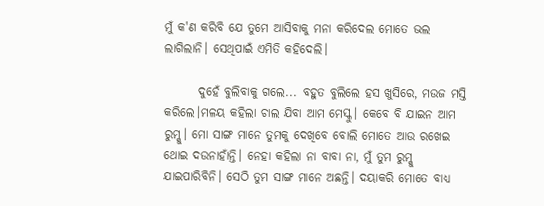ମୁଁ କ'ଣ କରିବି ଯେ ତୁମେ ଆସିବାକୁ ମନା କରିଦେଲ ମୋତେ ଭଲ ଲାଗିଲାନି। ସେଥିପାଇଁ ଏମିତି କହିଦେଲି।

       ଦୁହେଁ ବୁଲିବାକୁ ଗଲେ... ବହୁତ ବୁଲିଲେ ହସ ଖୁସିରେ, ମଉଜ ମସ୍ତି କରିଲେ।ମଳୟ କହିଲା ଚାଲ ଯିବା ଆମ ମେସ୍କୁ। କେବେ ବି ଯାଇନ ଆମ ରୁମ୍କୁ। ମୋ ସାଙ୍ଗ ମାନେ ତୁମକୁ ଦେଖିବେ ବୋଲି ମୋତେ ଆଉ ରଖେଇ ଥୋଇ ଦଉନାହାଁନ୍ତି। ନେହା କହିଲା ନା ବାବା ନା, ମୁଁ ତୁମ ରୁମ୍କୁ ଯାଇପାରିବିନି। ସେଠି ତୁମ ସାଙ୍ଗ ମାନେ ଅଛନ୍ତି। ଦୟାକରି ମୋତେ ବାଧ୍ୟ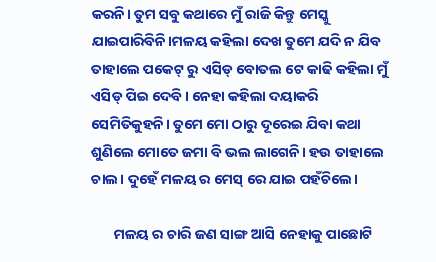କରନି। ତୁମ ସବୁ କଥାରେ ମୁଁ ରାଜି କିନ୍ତୁ ମେସ୍କୁ ଯାଇପାରିବିନି।ମଳୟ କହିଲା ଦେଖ ତୁମେ ଯଦି ନ ଯିବ ତାହାଲେ ପକେଟ୍ ରୁ ଏସିଡ୍ ବୋତଲ ଟେ କାଢି କହିଲା ମୁଁ ଏସିଡ୍ ପିଇ ଦେବି। ନେହା କହିଲା ଦୟାକରି ସେମିତିକୁହନି। ତୁମେ ମୋ ଠାରୁ ଦୂରେଇ ଯିବା କଥା ଶୁଣିଲେ ମୋତେ ଜମା ବି ଭଲ ଲାଗେନି। ହଉ ତାହାଲେ ଚାଲ। ଦୁହେଁ ମଳୟ ର ମେସ୍ ରେ ଯାଇ ପହଁଚିଲେ।

       ମଳୟ ର ଚାରି ଜଣ ସାଙ୍ଗ ଆସି ନେହାକୁ ପାଛୋଟି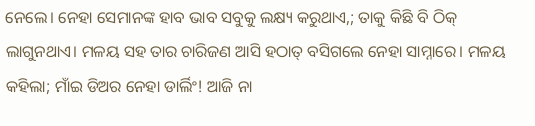ନେଲେ। ନେହା ସେମାନଙ୍କ ହାବ ଭାବ ସବୁକୁ ଲକ୍ଷ୍ୟ କରୁଥାଏ,; ତାକୁ କିଛି ବି ଠିକ୍ ଲାଗୁନଥାଏ। ମଳୟ ସହ ତାର ଚାରିଜଣ ଆସି ହଠାତ୍ ବସିଗଲେ ନେହା ସାମ୍ନାରେ। ମଳୟ କହିଲା; ମାଁଇ ଡିଅର ନେହା ଡାର୍ଲିଂ! ଆଜି ନା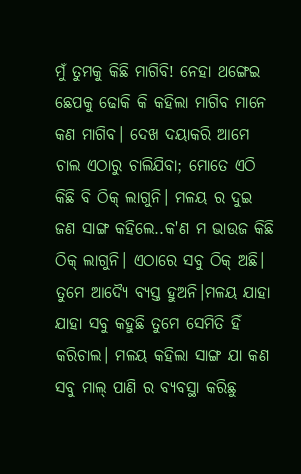ମୁଁ ତୁମକୁ କିଛି ମାଗିବି! ନେହା ଥଙ୍ଗେଇ ଛେପକୁ ଢୋକି କି କହିଲା ମାଗିବ ମାନେ କଣ ମାଗିବ। ଦେଖ ଦୟାକରି ଆମେ ଚାଲ ଏଠାରୁ ଚାଲିଯିବା; ମୋତେ ଏଠି କିଛି ବି ଠିକ୍ ଲାଗୁନି। ମଳୟ ର ଦୁଇ ଜଣ ସାଙ୍ଗ କହିଲେ..କ'ଣ ମ ଭାଉଜ କିଛି ଠିକ୍ ଲାଗୁନି। ଏଠାରେ ସବୁ ଠିକ୍ ଅଛି‌। ତୁମେ ଆଦ୍ୟୈ ବ୍ୟସ୍ତ ହୁଅନି।ମଳୟ ଯାହା ଯାହା ସବୁ କହୁଛି ତୁମେ ସେମିତି ହିଁ କରିଚାଲ। ମଳୟ କହିଲା ସାଙ୍ଗ ଯା କଣ ସବୁ ମାଲ୍ ପାଣି ର ବ୍ୟବସ୍ଥା କରିଛୁ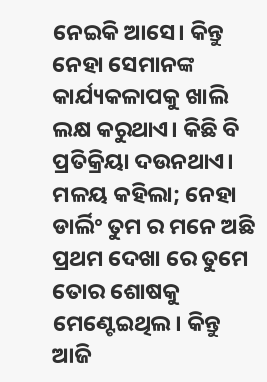ନେଇକି ଆସେ। କିନ୍ତୁ ନେହା ସେମାନଙ୍କ କାର୍ଯ୍ୟକଳାପକୁ ଖାଲି ଲକ୍ଷ କରୁଥାଏ। କିଛି ବି ପ୍ରତିକ୍ରିୟା ଦଉନଥାଏ। ମଳୟ କହିଲା; ନେହା ଡାର୍ଲିଂ ତୁମ ର ମନେ ଅଛି ପ୍ରଥମ ଦେଖା ରେ ତୁମେ ତୋର ଶୋଷକୁ ମେଣ୍ଟେଇଥିଲ। କିନ୍ତୁ ଆଜି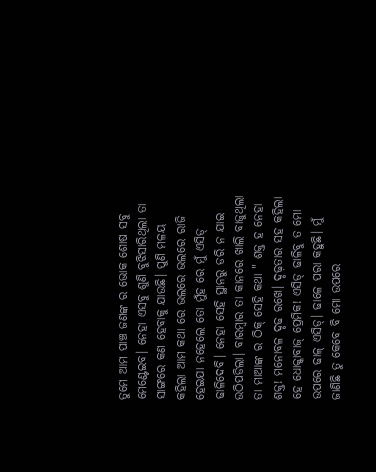ତୁମେ ଆମ ପାଞ୍ଚ ଜଣଙ୍କ ର ଭୋକ ଶୋଷ ସବୁ ମେଣ୍ଟେଇବ। ନେହା ଏସବୁ ଶୁଣି ବୁଝିସାରିଥିଲା ତା ସାଙ୍ଗରେ କଣ ହେବାକୁ ଯାଉଛି। ପୁଣି ମଳୟ କହିଲା ଆମ କଥା ରେ ଭଲରେ ଭଲରେ ରାଜି ହେଇଯା ନହେଲେ ତୋ ମୁଁହ ରେ ମୁଁ ଏସିଡ୍ ଢାଳିଦେବି। ନେହା ସେହି ସ୍ଥାନରୁ ଡରି ନ ଯାଇ ଉଠିପଡିଲା‌। ବାରମ୍ବାର ତା କାନରେ ଖାଲି ବାଜୁଥିଲା ତା ମାଆଙ୍କ ର ଠିକ୍ ସେହି କଥା " ଶକ୍ତ ହ ନେହା ଶକ୍ତ! ମନୋବଳ ଦୃଢ ରଖେ। ଦୃଢ଼ତାର ସହ କହିଲା ହେ ଧୋକ୍କାବାଜ୍ ପ୍ରେମିକ! ଏସିଡ୍ ଢାଳିବୁ ତ ମୋ ଉପରେ ଢାଳ୍ ଏସିଡ୍। ଢାଳେ ପରା କହୁଛି। ମୁଁ ଜାଣିଛି ତୁ କେବେ ବି ମୋ ଉପରେ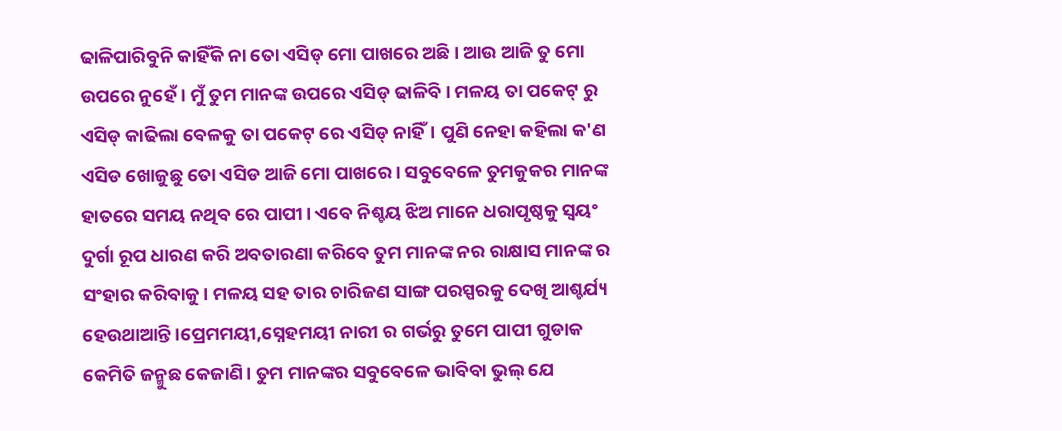ଢାଳିପାରିବୁନି କାହିଁକି ନା ତୋ ଏସିଡ୍ ମୋ ପାଖରେ ଅଛି। ଆଉ ଆଜି ତୁ ମୋ ଉପରେ ନୁହେଁ। ମୁଁ ତୁମ ମାନଙ୍କ ଉପରେ ଏସିଡ୍ ଢାଳିବି। ମଳୟ ତା ପକେଟ୍ ରୁ ଏସିଡ୍ କାଢିଲା ବେଳକୁ ତା ପକେଟ୍ ରେ ଏସିଡ୍ ନାହିଁ। ପୁଣି ନେହା କହିଲା କ'ଣ ଏସିଡ ଖୋଜୁଛୁ ତୋ ଏସିଡ ଆଜି ମୋ ପାଖରେ। ସବୁବେଳେ ତୁମକୁକର ମାନଙ୍କ ହାତରେ ସମୟ ନଥିବ ରେ ପାପୀ। ଏବେ ନିଶ୍ଚୟ ଝିଅ ମାନେ ଧରାପୃଷ୍ଠକୁ ସ୍ଵୟଂ ଦୁର୍ଗା ରୂପ ଧାରଣ କରି ଅବତାରଣା କରିବେ ତୁମ ମାନଙ୍କ ନର ରାକ୍ଷାସ ମାନଙ୍କ ର ସଂହାର କରିବାକୁ। ମଳୟ ସହ ତାର ଚାରିଜଣ ସାଙ୍ଗ ପରସ୍ପରକୁ ଦେଖି ଆଶ୍ଚର୍ଯ୍ୟ ହେଉଥାଆନ୍ତି।ପ୍ରେମମୟୀ,ସ୍ନେହମୟୀ ନାରୀ ର ଗର୍ଭରୁ ତୁମେ ପାପୀ ଗୁଡାକ କେମିତି ଜନ୍ମୁଛ କେଜାଣି। ତୁମ ମାନଙ୍କର ସବୁବେଳେ ଭାବିବା ଭୁଲ୍ ଯେ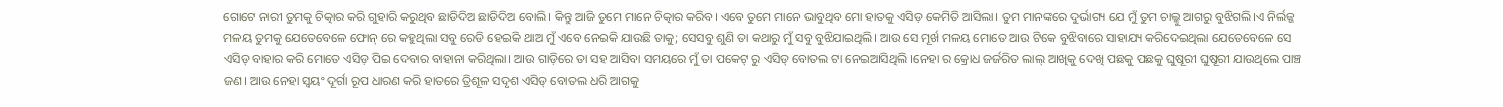ଗୋଟେ ନାରୀ ତୁମକୁ ଚିତ୍କାର କରି ଗୁହାରି କରୁଥିବ ଛାଡିଦିଅ ଛାଡିଦିଅ ବୋଲି। କିନ୍ତୁ ଆଜି ତୁମେ ମାନେ ଚିତ୍କାର କରିବ। ଏବେ ତୁମେ ମାନେ ଭାବୁଥିବ ମୋ ହାତକୁ ଏସିଡ଼ କେମିତି ଆସିଲା। ତୁମ ମାନଙ୍କରେ ଦୁର୍ଭାଗ୍ୟ ଯେ ମୁଁ ତୁମ ଚାଲ୍କୁ ଆଗରୁ ବୁଝିଗଲି।ଏ ନିର୍ଲଜ୍ଜ ମଳୟ ତୁମକୁ ଯେତେବେଳେ ଫୋନ୍ ରେ କହୁଥିଲା ସବୁ ରେଡି ହେଇକି ଥାଅ ମୁଁ ଏବେ ନେଇକି ଯାଉଛି ତାକୁ; ସେସବୁ ଶୁଣି ତା କଥାରୁ ମୁଁ ସବୁ ବୁଝିଯାଇଥିଲି। ଆଉ ସେ ମୂର୍ଖ ମଳୟ ମୋତେ ଆଉ ଟିକେ ବୁଝିବାରେ ସାହାଯ୍ୟ କରିଦେଇଥିଲା ଯେତେବେଳେ ସେ ଏସିଡ୍ ବାହାର କରି ମୋତେ ଏସିଡ଼ ପିଇ ଦେବାର ବାହାନା କରିଥିଲା। ଆଉ ଗାଡ଼ିରେ ତା ସହ ଆସିବା ସମୟରେ ମୁଁ ତା ପକେଟ୍ ରୁ ଏସିଡ୍ ବୋତଲ ଟା ନେଇଆସିଥିଲି ।ନେହା ର କ୍ରୋଧ ଜର୍ଜରିତ ଲାଲ୍ ଆଖିକୁ ଦେଖି ପଛକୁ ପଛକୁ ଘୁଷୂରୀ ଘୁଷୂରୀ ଯାଉଥିଲେ ପାଞ୍ଚ ଜଣ। ଆଉ ନେହା ସ୍ୱୟଂ ଦୂର୍ଗା ରୂପ ଧାରଣ କରି ହାତରେ ତ୍ରିଶୂଳ ସଦୃଶ ଏସିଡ୍ ବୋତଲ ଧରି ଆଗକୁ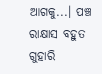ଆଗକୁ...। ପଞ୍ଚ ରାକ୍ଷାସ ବହୁତ ଗୁହାରି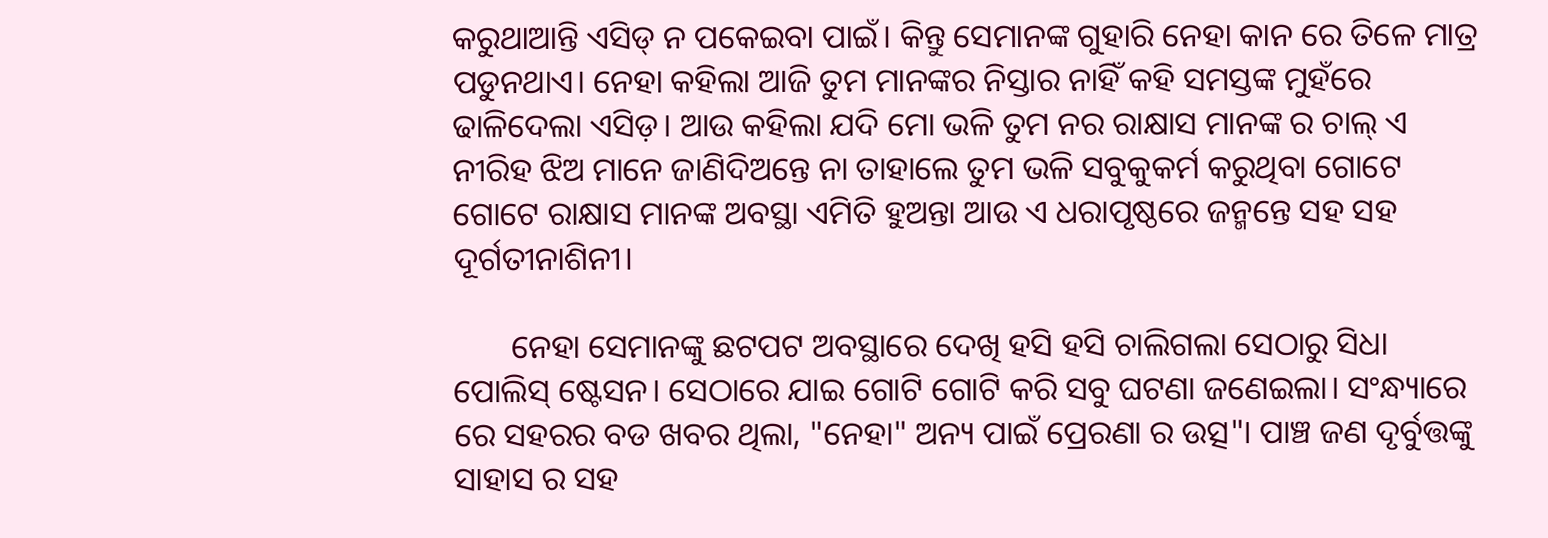କରୁଥାଆନ୍ତି ଏସିଡ୍ ନ ପକେଇବା ପାଇଁ। କିନ୍ତୁ ସେମାନଙ୍କ ଗୁହାରି ନେହା କାନ ରେ ତିଳେ ମାତ୍ର ପଡୁନଥାଏ। ନେହା କହିଲା ଆଜି ତୁମ ମାନଙ୍କର ନିସ୍ତାର ନାହିଁ କହି ସମସ୍ତଙ୍କ ମୁହଁରେ ଢାଳିଦେଲା ଏସିଡ଼। ଆଉ କହିଲା ଯଦି ମୋ ଭଳି ତୁମ ନର ରାକ୍ଷାସ ମାନଙ୍କ ର ଚାଲ୍ ଏ ନୀରିହ ଝିଅ ମାନେ ଜାଣିଦିଅନ୍ତେ ନା ତାହାଲେ ତୁମ ଭଳି ସବୁକୁକର୍ମ କରୁଥିବା ଗୋଟେ ଗୋଟେ ରାକ୍ଷାସ ମାନଙ୍କ ଅବସ୍ଥା ଏମିତି ହୁଅନ୍ତା ଆଉ ଏ ଧରାପୃଷ୍ଠରେ ଜନ୍ମନ୍ତେ ସହ ସହ ଦୂର୍ଗତୀନାଶିନୀ।

       ନେହା ସେମାନଙ୍କୁ ଛଟପଟ ଅବସ୍ଥାରେ ଦେଖି ହସି ହସି ଚାଲିଗଲା ସେଠାରୁ ସିଧା ପୋଲିସ୍ ଷ୍ଟେସନ। ସେଠାରେ ଯାଇ ଗୋଟି ଗୋଟି କରି ସବୁ ଘଟଣା ଜଣେଇଲା। ସଂନ୍ଧ୍ୟାରେ ରେ ସହରର ବଡ ଖବର ଥିଲା, "ନେହା" ଅନ୍ୟ ପାଇଁ ପ୍ରେରଣା ର ଉତ୍ସ"। ପାଞ୍ଚ ଜଣ ଦୃର୍ବୁତ୍ତଙ୍କୁ ସାହାସ ର ସହ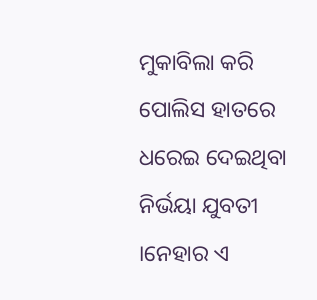ମୁକାବିଲା କରି ପୋଲିସ ହାତରେ ଧରେଇ ଦେଇଥିବା ନିର୍ଭୟା ଯୁବତୀ ।ନେହାର ଏ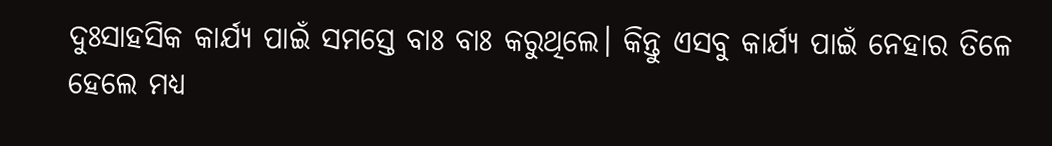ଦୁଃସାହସିକ କାର୍ଯ୍ୟ ପାଇଁ ସମସ୍ତେ ବାଃ ବାଃ କରୁଥିଲେ। କିନ୍ତୁ ଏସବୁ କାର୍ଯ୍ୟ ପାଇଁ ନେହାର ତିଳେ ହେଲେ ମଧ୍ୟ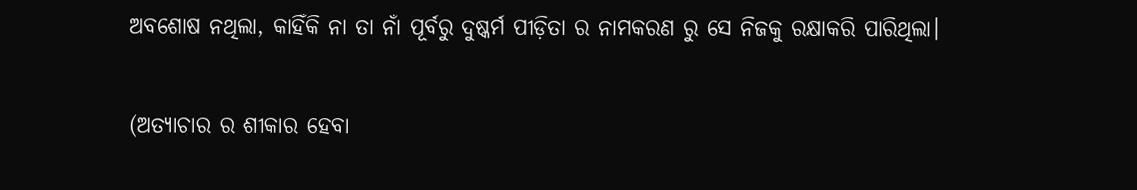ଅବଶୋଷ ନଥିଲା, କାହିଁକି ନା ତା ନାଁ ପୂର୍ବରୁ ଦୁଷ୍କର୍ମ ପୀଡ଼ିତା ର ନାମକରଣ ରୁ ସେ ନିଜକୁ ରକ୍ଷାକରି ପାରିଥିଲା।

(ଅତ୍ୟାଚାର ର ଶୀକାର ହେବା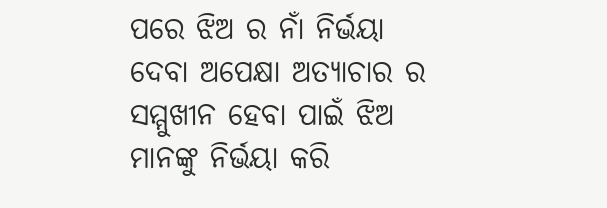ପରେ ଝିଅ ର ନାଁ ନିର୍ଭୟା ଦେବା ଅପେକ୍ଷା ଅତ୍ୟାଚାର ର ସମ୍ମୁଖୀନ ହେବା ପାଇଁ ଝିଅ ମାନଙ୍କୁ ନିର୍ଭୟା କରି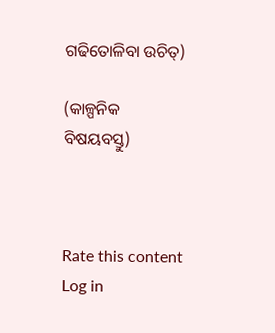ଗଢିତୋଳିବା ଉଚିତ୍)

(କାଳ୍ପନିକ ବିଷୟବସ୍ତୁ)



Rate this content
Log in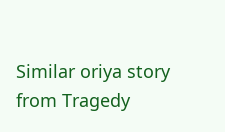Similar oriya story from Tragedy